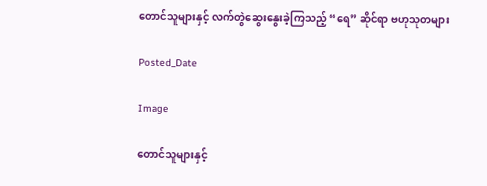တောင်သူများနှင့် လက်တွဲဆွေးနွေးခဲ့ကြသည့် “ရေ” ဆိုင်ရာ ဗဟုသုတများ

Posted_Date

Image

တောင်သူများနှင့်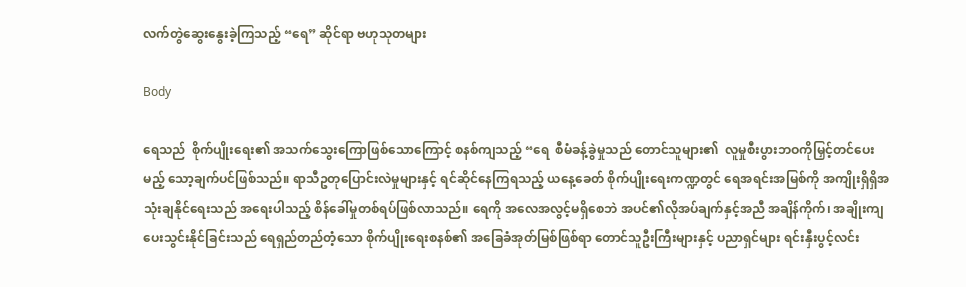လက်တွဲဆွေးနွေးခဲ့ကြသည့် “ရေ” ဆိုင်ရာ ဗဟုသုတများ

Body

ရေသည်  စိုက်ပျိုးရေး၏ အသက်သွေးကြောဖြစ်သောကြောင့် စနစ်ကျသည့် “ရေ  စီမံခန့်ခွဲမှုသည် တောင်သူများ၏  လူမှုစီးပွားဘဝကိုမြှင့်တင်ပေးမည့် သော့ချက်ပင်ဖြစ်သည်။ ရာသီဥတုပြောင်းလဲမှုများနှင့် ရင်ဆိုင်နေကြရသည့် ယနေ့ခေတ် စိုက်ပျိုးရေးကဏ္ဍတွင် ရေအရင်းအမြစ်ကို အကျိုးရှိရှိအသုံးချနိုင်ရေးသည် အရေးပါသည့် စိန်ခေါ်မှုတစ်ရပ်ဖြစ်လာသည်။ ရေကို အလေအလွင့်မရှိစေဘဲ အပင်၏လိုအပ်ချက်နှင့်အညီ အချိန်ကိုက်၊ အချိုးကျပေးသွင်းနိုင်ခြင်းသည် ရေရှည်တည်တံ့သော စိုက်ပျိုးရေးစနစ်၏ အခြေခံအုတ်မြစ်ဖြစ်ရာ တောင်သူဦးကြီးများနှင့် ပညာရှင်များ ရင်းနှီးပွင့်လင်း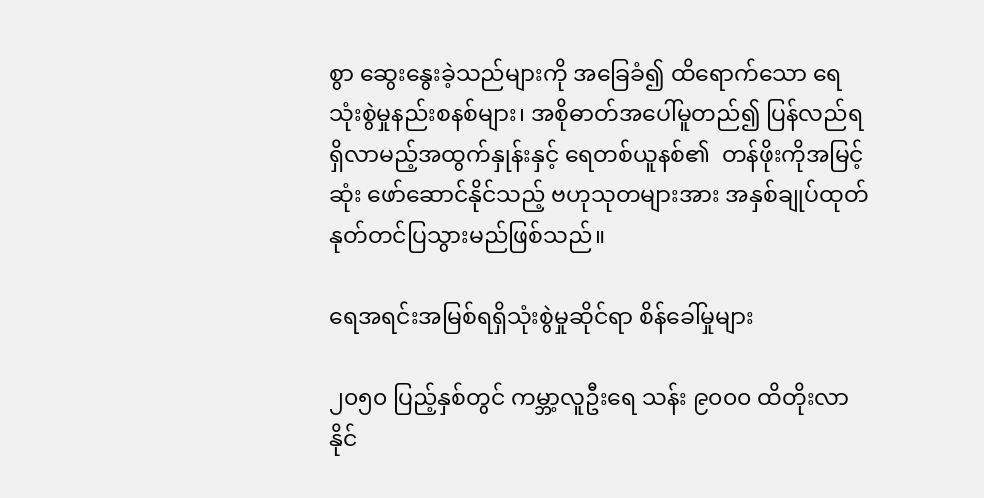စွာ ဆွေးနွေးခဲ့သည်များကို အခြေခံ၍ ထိရောက်သော ရေသုံးစွဲမှုနည်းစနစ်များ၊ အစိုဓာတ်အပေါ်မူတည်၍ ပြန်လည်ရရှိလာမည့်အထွက်နှုန်းနှင့် ရေတစ်ယူနစ်၏  တန်ဖိုးကိုအမြင့်ဆုံး ဖော်ဆောင်နိုင်သည့် ဗဟုသုတများအား အနှစ်ချုပ်ထုတ်နုတ်တင်ပြသွားမည်ဖြစ်သည်။

ရေအရင်းအမြစ်ရရှိသုံးစွဲမှုဆိုင်ရာ စိန်ခေါ်မှုများ

၂၀၅၀ ပြည့်နှစ်တွင် ကမ္ဘာ့လူဦးရေ သန်း ၉၀၀၀ ထိတိုးလာနိုင်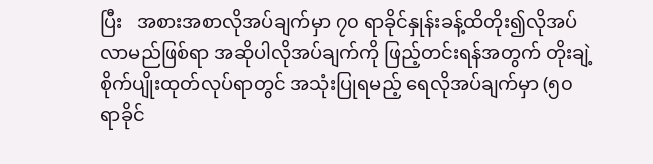ပြီး   အစားအစာလိုအပ်ချက်မှာ ၇၀ ရာခိုင်နှုန်းခန့်ထိတိုး၍လိုအပ်လာမည်ဖြစ်ရာ အဆိုပါလိုအပ်ချက်ကို ဖြည့်တင်းရန်အတွက် တိုးချဲ့စိုက်ပျိုးထုတ်လုပ်ရာတွင် အသုံးပြုရမည့် ရေလိုအပ်ချက်မှာ (၅၀ ရာခိုင်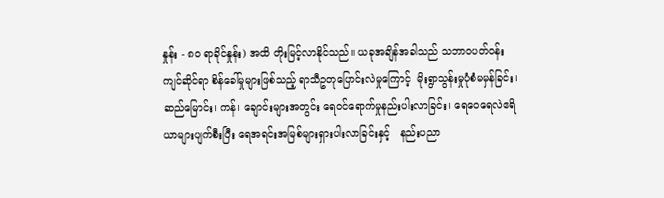နှုန်း - ၈၀ ရာခိုင်နှုန်း) အထိ တိုးမြင့်လာနိုင်သည်။ ယခုအချိန်အခါသည် သဘာဝပတ်ဝန်းကျင်ဆိုင်ရာ စိန်ခေါ်မှုများဖြစ်သည့် ရာသီဥတုပြောင်းလဲမှုကြောင့်  မိုးရွာသွန်းမှုပုံစံမမှန်ခြင်း၊ ဆည်မြောင်း၊ ကန်၊ ချောင်းများအတွင်း ရေဝင်ရောက်မှုနည်းပါးလာခြင်း၊ ရေဝေရေလဲဧရိယာများပျက်စီးပြီး ရေအရင်းအမြစ်များရှားပါးလာခြင်းနှင့်   နည်းပညာ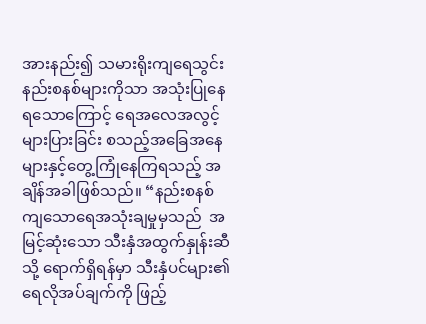အားနည်း၍ သမားရိုးကျရေသွင်းနည်းစနစ်များကိုသာ အသုံးပြုနေရသောကြောင့် ရေအလေအလွင့်များပြားခြင်း စသည့်အခြေအနေများနှင့်တွေ့ကြုံနေကြရသည့် အချိန်အခါဖြစ်သည်။ “နည်းစနစ်ကျသောရေအသုံးချမှုမှသည်  အမြင့်ဆုံးသော သီးနှံအထွက်နှုန်းဆီသို့ ရောက်ရှိရန်မှာ သီးနှံပင်များ၏ရေလိုအပ်ချက်ကို ဖြည့်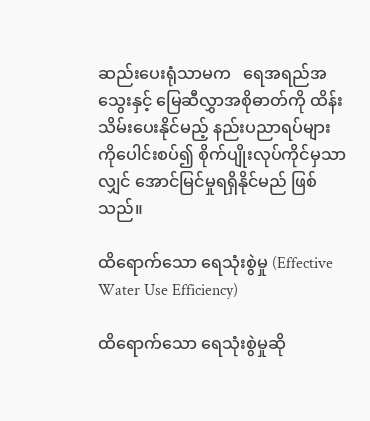ဆည်းပေးရုံသာမက   ရေအရည်အသွေးနှင့် မြေဆီလွှာအစိုဓာတ်ကို ထိန်းသိမ်းပေးနိုင်မည့် နည်းပညာရပ်များကိုပေါင်းစပ်၍ စိုက်ပျိုးလုပ်ကိုင်မှသာလျှင် အောင်မြင်မှုရရှိနိုင်မည် ဖြစ်သည်။

ထိရောက်သော ရေသုံးစွဲမှု (Effective Water Use Efficiency)

ထိရောက်သော ရေသုံးစွဲမှုဆို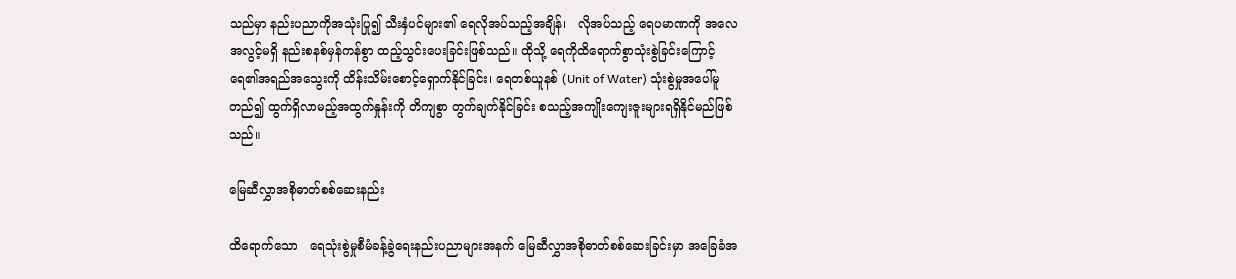သည်မှာ နည်းပညာကိုအသုံးပြု၍ သီးနှံပင်များ၏ ရေလိုအပ်သည့်အချိန်၊   လိုအပ်သည့် ရေပမာဏကို အလေအလွင့်မရှိ နည်းစနစ်မှန်ကန်စွာ ထည့်သွင်းပေးခြင်းဖြစ်သည်။ ထိုသို့ ရေကိုထိရောက်စွာသုံးစွဲခြင်းကြောင့် ရေ၏အရည်အသွေးကို ထိန်းသိမ်းစောင့်ရှောက်နိုင်ခြင်း၊ ရေတစ်ယူနစ် (Unit of Water) သုံးစွဲမှုအပေါ်မူတည်၍ ထွက်ရှိလာမည့်အထွက်နှုန်းကို တိကျစွာ တွက်ချက်နိုင်ခြင်း စသည့်အကျိုးကျေးဇူးများရရှိနိုင်မည်ဖြစ်သည်။

မြေဆီလွှာအစိုဓာတ်စစ်ဆေးနည်း

ထိရောက်သော   ရေသုံးစွဲမှုစီမံခန့်ခွဲရေးနည်းပညာများအနက် မြေဆီလွှာအစိုဓာတ်စစ်ဆေးခြင်းမှာ အခြေခံအ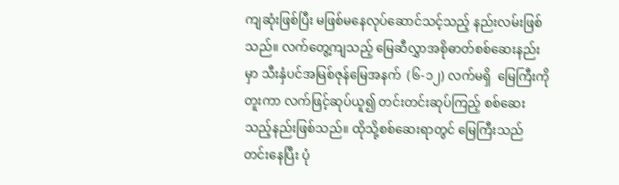ကျဆုံးဖြစ်ပြီး မဖြစ်မနေလုပ်ဆောင်သင့်သည့် နည်းလမ်းဖြစ်သည်။ လက်တွေ့ကျသည့် မြေဆီလွှာအစိုဓာတ်စစ်ဆေးနည်းမှာ သီးနှံပင်အမြစ်ဇုန်မြေအနက်  (၆-၁၂) လက်မရှိ  မြေကြီးကိုတူးကာ လက်ဖြင့်ဆုပ်ယူ၍ တင်းတင်းဆုပ်ကြည့် စစ်ဆေးသည့်နည်းဖြစ်သည်။ ထိုသို့စစ်ဆေးရာတွင် မြေကြီးသည် တင်းနေပြီး ပုံ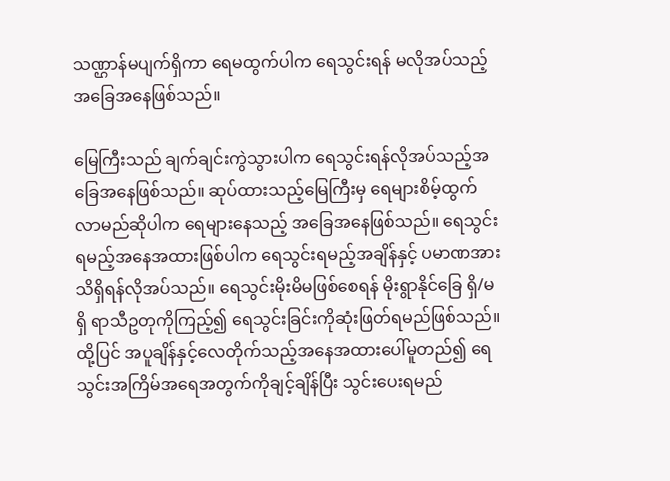သဏ္ဌာန်မပျက်ရှိကာ ရေမထွက်ပါက ရေသွင်းရန် မလိုအပ်သည့်   အခြေအနေဖြစ်သည်။

မြေကြီးသည် ချက်ချင်းကွဲသွားပါက ရေသွင်းရန်လိုအပ်သည့်အခြေအနေဖြစ်သည်။ ဆုပ်ထားသည့်မြေကြီးမှ ရေများစိမ့်ထွက် လာမည်ဆိုပါက ရေများနေသည့် အခြေအနေဖြစ်သည်။ ရေသွင်းရမည့်အနေအထားဖြစ်ပါက ရေသွင်းရမည့်အချိန်နှင့် ပမာဏအား သိရှိရန်လိုအပ်သည်။ ရေသွင်းမိုးမိမဖြစ်စေရန် မိုးရွာနိုင်ခြေ ရှိ/မရှိ ရာသီဥတုကိုကြည့်၍ ရေသွင်းခြင်းကိုဆုံးဖြတ်ရမည်ဖြစ်သည်။ ထို့ပြင် အပူချိန်နှင့်လေတိုက်သည့်အနေအထားပေါ်မူတည်၍ ရေသွင်းအကြိမ်အရေအတွက်ကိုချင့်ချိန်ပြီး သွင်းပေးရမည်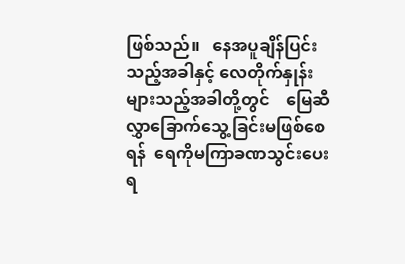ဖြစ်သည်။   နေအပူချိန်ပြင်းသည့်အခါနှင့် လေတိုက်နှုန်းများသည့်အခါတို့တွင်    မြေဆီလွှာခြောက်သွေ့ခြင်းမဖြစ်စေရန်  ရေကိုမကြာခဏသွင်းပေးရ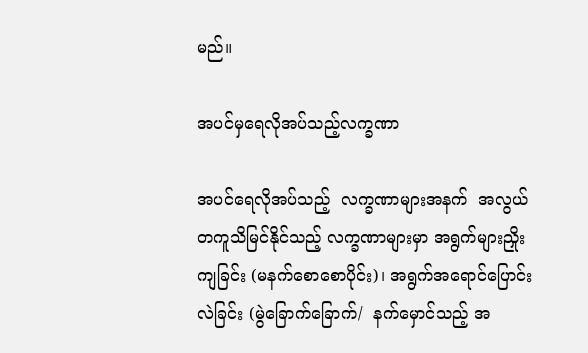မည်။

အပင်မှရေလိုအပ်သည့်လက္ခဏာ

အပင်ရေလိုအပ်သည့်  လက္ခဏာများအနက်  အလွယ်တကူသိမြင်နိုင်သည့် လက္ခဏာများမှာ အရွက်များညှိုးကျခြင်း (မနက်စောစောပိုင်း)၊ အရွက်အရောင်ပြောင်းလဲခြင်း (မွဲခြောက်ခြောက်/  နက်မှောင်သည့် အ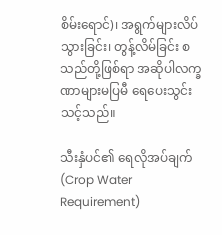စိမ်းရောင်)၊ အရွက်များလိပ်သွားခြင်း၊ တွန့်လိမ်ခြင်း စသည်တို့ဖြစ်ရာ အဆိုပါလက္ခဏာများမပြမီ ရေပေးသွင်းသင့်သည်။

သီးနှံပင်၏ ရေလိုအပ်ချက် (Crop Water Requirement)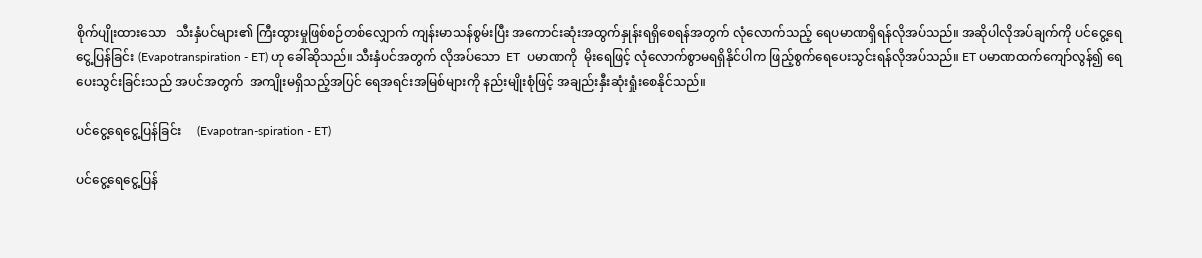စိုက်ပျိုးထားသော   သီးနှံပင်များ၏ ကြီးထွားမှုဖြစ်စဉ်တစ်လျှောက် ကျန်းမာသန်စွမ်းပြီး အကောင်းဆုံးအထွက်နှုန်းရရှိစေရန်အတွက် လုံလောက်သည့် ရေပမာဏရှိရန်လိုအပ်သည်။ အဆိုပါလိုအပ်ချက်ကို ပင်ငွေ့ရေငွေ့ပြန်ခြင်း (Evapotranspiration - ET) ဟု ခေါ်ဆိုသည်။ သီးနှံပင်အတွက် လိုအပ်သော  ET  ပမာဏကို  မိုးရေဖြင့် လုံလောက်စွာမရရှိနိုင်ပါက ဖြည့်စွက်ရေပေးသွင်းရန်လိုအပ်သည်။ ET ပမာဏထက်ကျော်လွန်၍ ရေပေးသွင်းခြင်းသည် အပင်အတွက်  အကျိုးမရှိသည့်အပြင် ရေအရင်းအမြစ်များကို နည်းမျိုးစုံဖြင့် အချည်းနှီးဆုံးရှုံးစေနိုင်သည်။

ပင်ငွေ့ရေငွေ့ပြန်ခြင်း     (Evapotran-spiration - ET)

ပင်ငွေ့ရေငွေ့ပြန်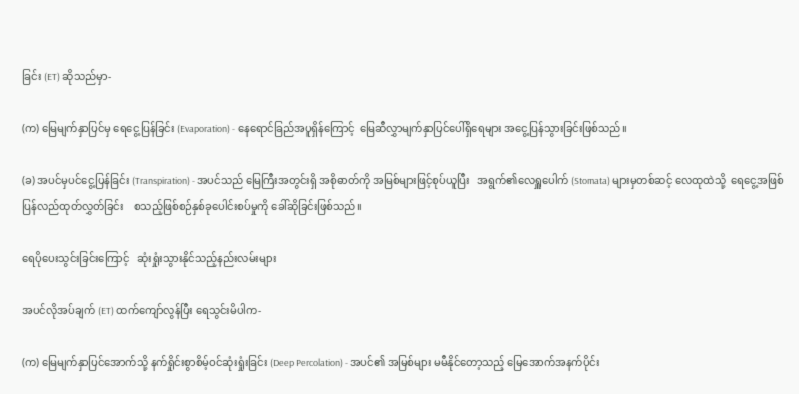ခြင်း (ET) ဆိုသည်မှာ-

(က) မြေမျက်နှာပြင်မှ ရေငွေ့ပြန်ခြင်း (Evaporation) - နေရောင်ခြည်အပူရှိန်ကြောင့်  မြေဆီလွှာမျက်နှာပြင်ပေါ်ရှိရေများ အငွေ့ပြန်သွားခြင်းဖြစ်သည်။

(ခ) အပင်မှပင်ငွေ့ပြန်ခြင်း (Transpiration) - အပင်သည် မြေကြီးအတွင်းရှိ အစိုဓာတ်ကို အမြစ်များဖြင့်စုပ်ယူပြီး   အရွက်၏လေရှူပေါက် (Stomata) များမှတစ်ဆင့် လေထုထဲသို့  ရေငွေ့အဖြစ် ပြန်လည်ထုတ်လွှတ်ခြင်း    စသည့်ဖြစ်စဉ်နှစ်ခုပေါင်းစပ်မှုကို ခေါ်ဆိုခြင်းဖြစ်သည်။

ရေပိုပေးသွင်းခြင်းကြောင့်   ဆုံးရှုံးသွားနိုင်သည့်နည်းလမ်းများ

အပင်လိုအပ်ချက် (ET) ထက်ကျော်လွန်ပြီး ရေသွင်းမိပါက-

(က) မြေမျက်နှာပြင်အောက်သို့ နက်ရှိုင်းစွာစိမ့်ဝင်ဆုံးရှုံးခြင်း (Deep Percolation) - အပင်၏ အမြစ်များ မမီနိုင်တော့သည့် မြေအောက်အနက်ပိုင်း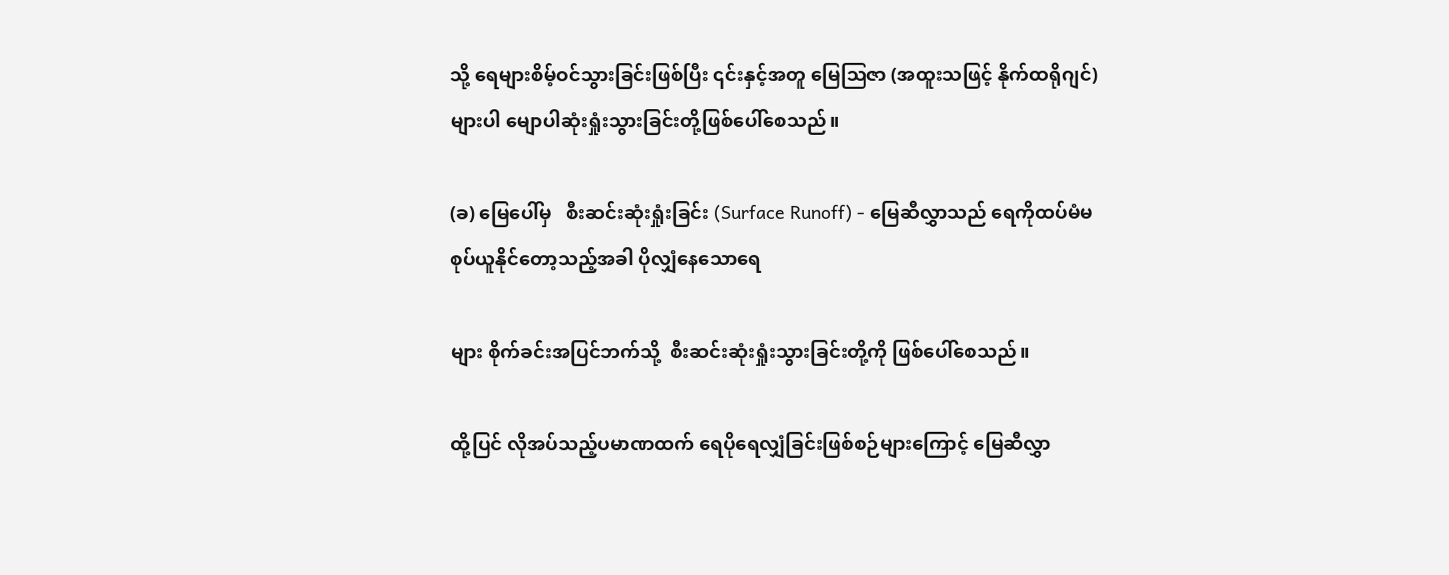သို့ ရေများစိမ့်ဝင်သွားခြင်းဖြစ်ပြီး ၎င်းနှင့်အတူ မြေဩဇာ (အထူးသဖြင့် နိုက်ထရိုဂျင်) များပါ မျောပါဆုံးရှုံးသွားခြင်းတို့ဖြစ်ပေါ်စေသည်။

(ခ) မြေပေါ်မှ   စီးဆင်းဆုံးရှုံးခြင်း (Surface Runoff) - မြေဆီလွှာသည် ရေကိုထပ်မံမစုပ်ယူနိုင်တော့သည့်အခါ ပိုလျှံနေသောရေ

များ စိုက်ခင်းအပြင်ဘက်သို့  စီးဆင်းဆုံးရှုံးသွားခြင်းတို့ကို ဖြစ်ပေါ်စေသည်။

ထို့ပြင် လိုအပ်သည့်ပမာဏထက် ရေပိုရေလျှံခြင်းဖြစ်စဉ်များကြောင့် မြေဆီလွှာ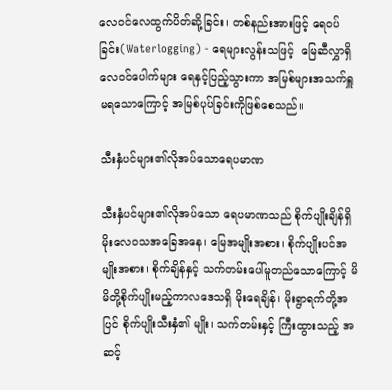လေဝင်လေထွက်ပိတ်ဆို့ခြင်း၊ တစ်နည်းအားဖြင့် ရေဝပ်ခြင်း(Waterlogging) - ရေများလွန်းသဖြင့်  မြေဆီလွှာရှိ လေဝင်ပေါက်များ ရေနှင့်ပြည့်သွားကာ အမြစ်များအသက်ရှူမရသောကြောင့် အမြစ်ပုပ်ခြင်းကိုဖြစ်စေသည်။

သီးနှံပင်များ၏လိုအပ်သောရေပမာဏ

သီးနှံပင်များ၏လိုအပ်သော ရေပမာဏသည် စိုက်ပျိုးချိန်ရှိ မိုးလေဝသအခြေအနေ၊ မြေအမျိုးအစား၊ စိုက်ပျိုးပင်အမျိုးအစား၊ စိုက်ချိန်နှင့် သက်တမ်းပေါ်မူတည်သောကြောင့် မိမိတို့စိုက်ပျိုးမည့်ကာလဒေသရှိ မိုးရေချိန်၊ မိုးရွာရက်တို့အပြင် စိုက်ပျိုးသီးနှံ၏ မျိုး၊ သက်တမ်းနှင့် ကြီးထွားသည့် အဆင့်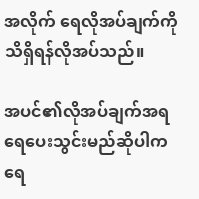အလိုက် ရေလိုအပ်ချက်ကိုသိရှိရန်လိုအပ်သည်။

အပင်၏လိုအပ်ချက်အရ ရေပေးသွင်းမည်ဆိုပါက ရေ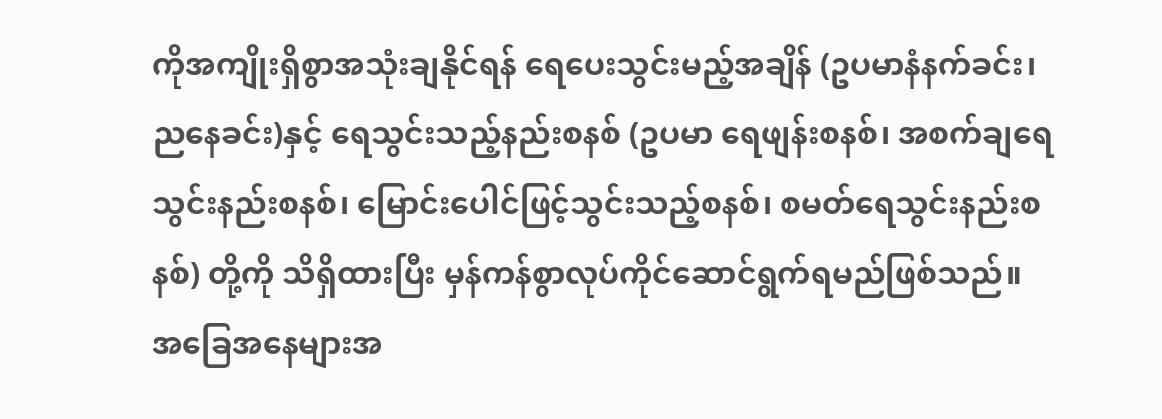ကိုအကျိုးရှိစွာအသုံးချနိုင်ရန် ရေပေးသွင်းမည့်အချိန် (ဥပမာနံနက်ခင်း၊ ညနေခင်း)နှင့် ရေသွင်းသည့်နည်းစနစ် (ဥပမာ ရေဖျန်းစနစ်၊ အစက်ချရေသွင်းနည်းစနစ်၊ မြောင်းပေါင်ဖြင့်သွင်းသည့်စနစ်၊ စမတ်ရေသွင်းနည်းစနစ်) တို့ကို သိရှိထားပြီး မှန်ကန်စွာလုပ်ကိုင်ဆောင်ရွက်ရမည်ဖြစ်သည်။   အခြေအနေများအ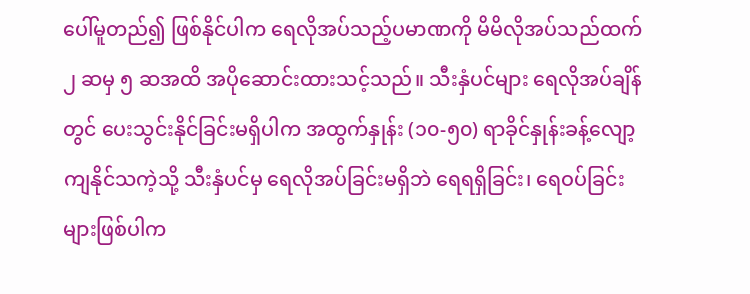ပေါ်မူတည်၍ ဖြစ်နိုင်ပါက ရေလိုအပ်သည့်ပမာဏကို မိမိလိုအပ်သည်ထက်၂ ဆမှ ၅ ဆအထိ အပိုဆောင်းထားသင့်သည်။ သီးနှံပင်များ ရေလိုအပ်ချိန်တွင် ပေးသွင်းနိုင်ခြင်းမရှိပါက အထွက်နှုန်း (၁၀-၅၀) ရာခိုင်နှုန်းခန့်လျော့ကျနိုင်သကဲ့သို့ သီးနှံပင်မှ ရေလိုအပ်ခြင်းမရှိဘဲ ရေရရှိခြင်း၊ ရေဝပ်ခြင်းများဖြစ်ပါက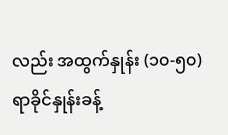လည်း အထွက်နှုန်း (၁၀-၅၀) ရာခိုင်နှုန်းခန့်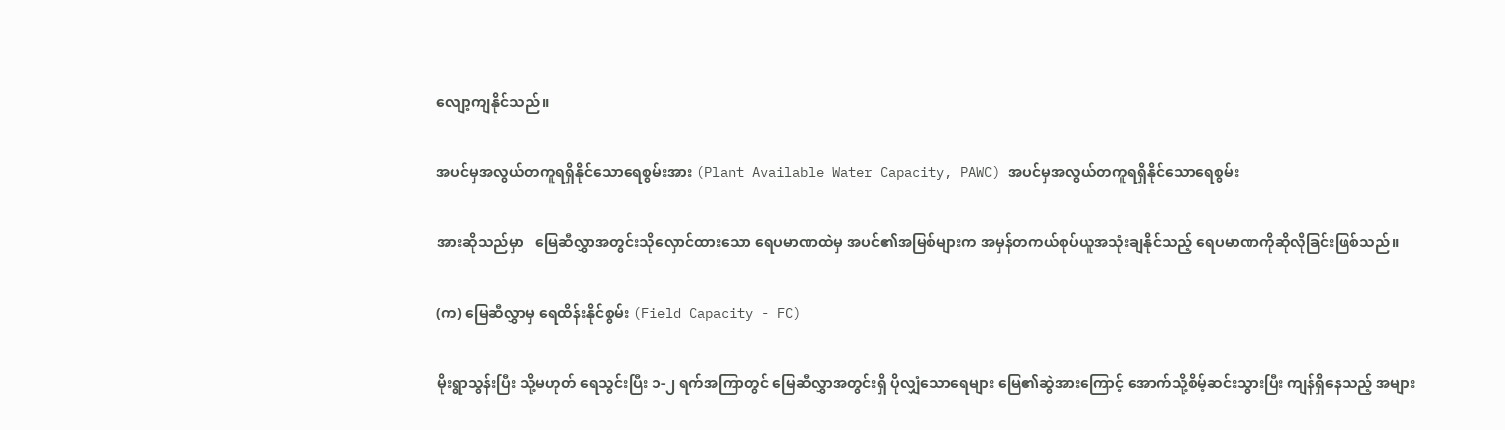လျော့ကျနိုင်သည်။

အပင်မှအလွယ်တကူရရှိနိုင်သောရေစွမ်းအား (Plant Available Water Capacity, PAWC) အပင်မှအလွယ်တကူရရှိနိုင်သောရေစွမ်း

အားဆိုသည်မှာ   မြေဆီလွှာအတွင်းသိုလှောင်ထားသော ရေပမာဏထဲမှ အပင်၏အမြစ်များက အမှန်တကယ်စုပ်ယူအသုံးချနိုင်သည့် ရေပမာဏကိုဆိုလိုခြင်းဖြစ်သည်။

(က) မြေဆီလွှာမှ ရေထိန်းနိုင်စွမ်း (Field Capacity - FC)

မိုးရွာသွန်းပြီး သို့မဟုတ် ရေသွင်းပြီး ၁-၂ ရက်အကြာတွင် မြေဆီလွှာအတွင်းရှိ ပိုလျှံသောရေများ မြေ၏ဆွဲအားကြောင့် အောက်သို့စိမ့်ဆင်းသွားပြီး ကျန်ရှိနေသည့် အများ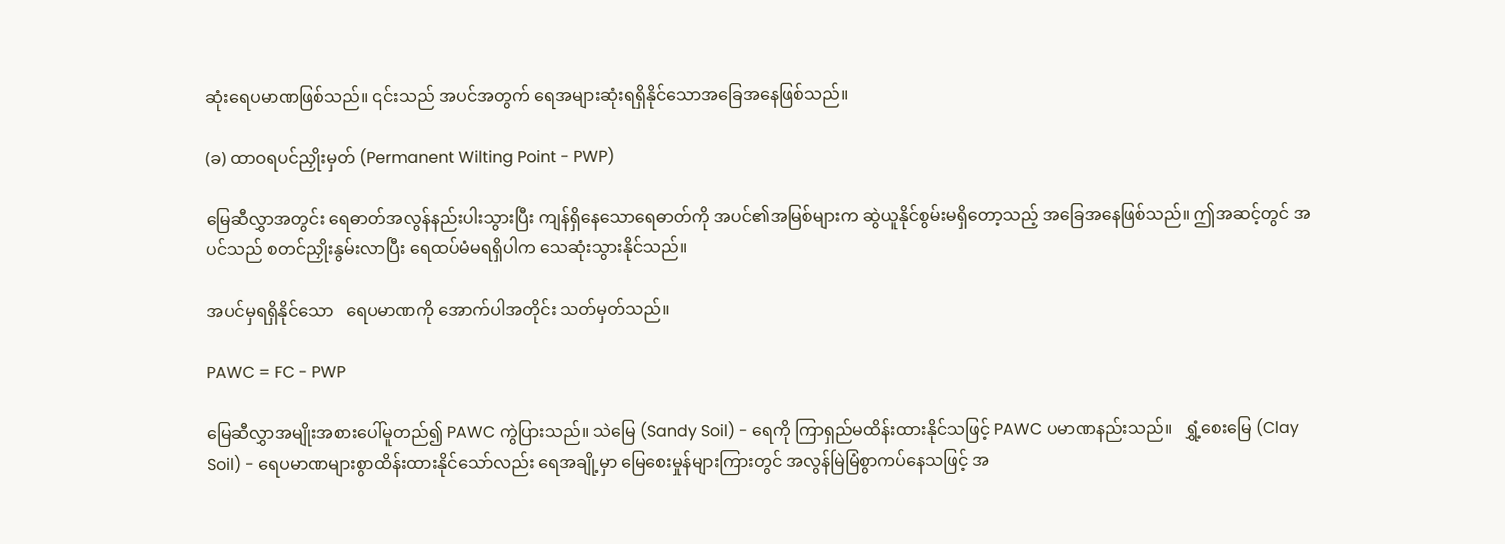ဆုံးရေပမာဏဖြစ်သည်။ ၎င်းသည် အပင်အတွက် ရေအများဆုံးရရှိနိုင်သောအခြေအနေဖြစ်သည်။

(ခ) ထာဝရပင်ညှိုးမှတ် (Permanent Wilting Point - PWP)

မြေဆီလွှာအတွင်း ရေဓာတ်အလွန်နည်းပါးသွားပြီး ကျန်ရှိနေသောရေဓာတ်ကို အပင်၏အမြစ်များက ဆွဲယူနိုင်စွမ်းမရှိတော့သည့် အခြေအနေဖြစ်သည်။ ဤအဆင့်တွင် အပင်သည် စတင်ညှိုးနွမ်းလာပြီး ရေထပ်မံမရရှိပါက သေဆုံးသွားနိုင်သည်။

အပင်မှရရှိနိုင်သော   ရေပမာဏကို အောက်ပါအတိုင်း သတ်မှတ်သည်။

PAWC = FC - PWP

မြေဆီလွှာအမျိုးအစားပေါ်မူတည်၍ PAWC ကွဲပြားသည်။ သဲမြေ (Sandy Soil) - ရေကို ကြာရှည်မထိန်းထားနိုင်သဖြင့် PAWC ပမာဏနည်းသည်။   ရွှံ့စေးမြေ (Clay Soil) - ရေပမာဏများစွာထိန်းထားနိုင်သော်လည်း ရေအချို့မှာ မြေစေးမှုန်များကြားတွင် အလွန်မြဲမြံစွာကပ်နေသဖြင့် အ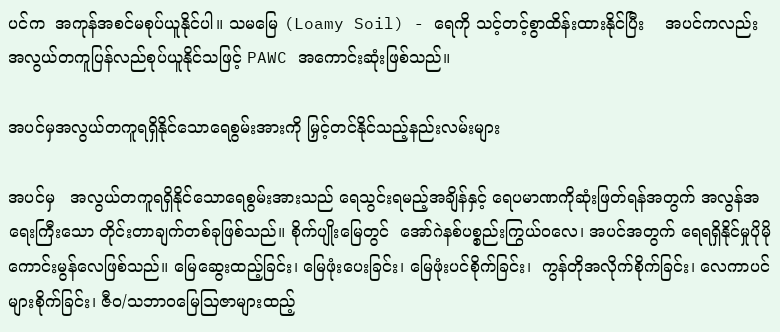ပင်က  အကုန်အစင်မစုပ်ယူနိုင်ပါ။ သမမြေ (Loamy Soil) - ရေကို သင့်တင့်စွာထိန်းထားနိုင်ပြီး    အပင်ကလည်း အလွယ်တကူပြန်လည်စုပ်ယူနိုင်သဖြင့် PAWC အကောင်းဆုံးဖြစ်သည်။

အပင်မှအလွယ်တကူရရှိနိုင်သောရေစွမ်းအားကို မြှင့်တင်နိုင်သည့်နည်းလမ်းများ

အပင်မှ   အလွယ်တကူရရှိနိုင်သောရေစွမ်းအားသည် ရေသွင်းရမည့်အချိန်နှင့် ရေပမာဏကိုဆုံးဖြတ်ရန်အတွက် အလွန်အရေးကြီးသော တိုင်းတာချက်တစ်ခုဖြစ်သည်။ စိုက်ပျိုးမြေတွင်  အော်ဂဲနစ်ပစ္စည်းကြွယ်ဝလေ၊ အပင်အတွက် ရေရရှိနိုင်မှုပိုမိုကောင်းမွန်လေဖြစ်သည်။ မြေဆွေးထည့်ခြင်း၊ မြေဖုံးပေးခြင်း၊ မြေဖုံးပင်စိုက်ခြင်း၊  ကွန်တိုအလိုက်စိုက်ခြင်း၊ လေကာပင်များစိုက်ခြင်း၊ ဇီဝ/သဘာဝမြေဩဇာများထည့်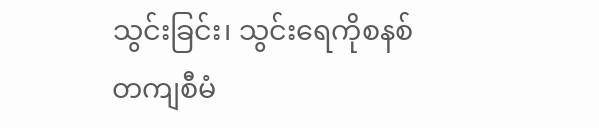သွင်းခြင်း၊ သွင်းရေကိုစနစ်တကျစီမံ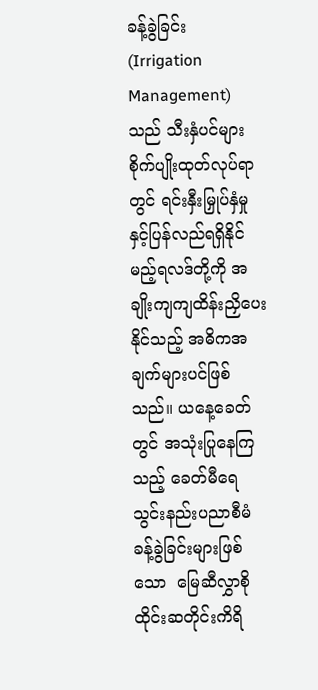ခန့်ခွဲခြင်း  (Irrigation Management) သည် သီးနှံပင်များစိုက်ပျိုးထုတ်လုပ်ရာတွင် ရင်းနှီးမြှုပ်နှံမှုနှင့်ပြန်လည်ရရှိနိုင်မည့်ရလဒ်တို့ကို အချိုးကျကျထိန်းညှိပေးနိုင်သည့် အဓိကအချက်များပင်ဖြစ်သည်။ ယနေ့ခေတ်တွင် အသုံးပြုနေကြသည့် ခေတ်မီရေသွင်းနည်းပညာစီမံခန့်ခွဲခြင်းများဖြစ်သော  မြေဆီလွှာစိုထိုင်းဆတိုင်းကိရိ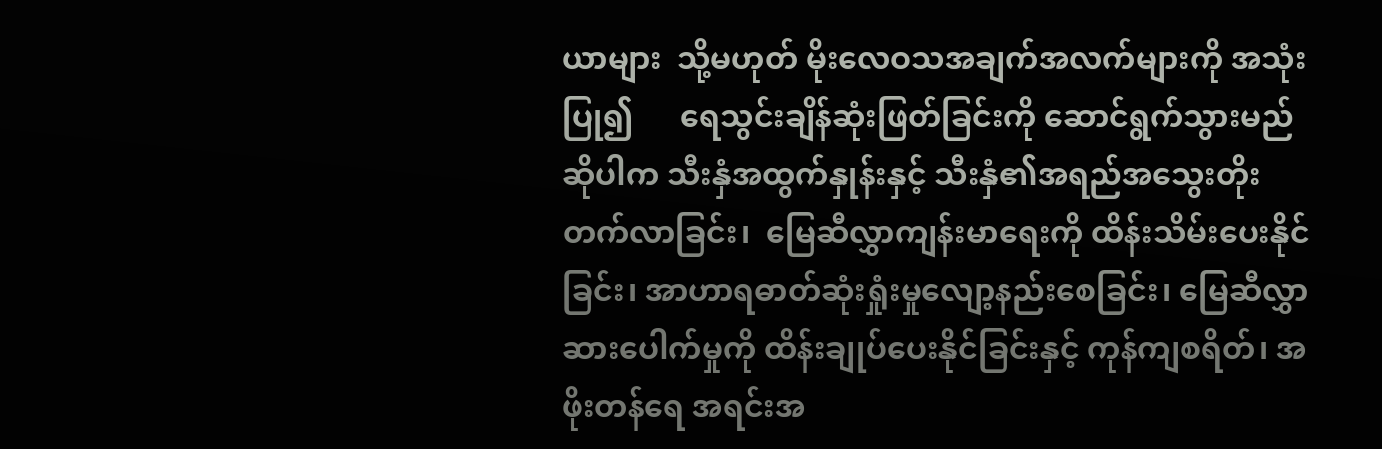ယာများ  သို့မဟုတ် မိုးလေဝသအချက်အလက်များကို အသုံးပြု၍      ရေသွင်းချိန်ဆုံးဖြတ်ခြင်းကို ဆောင်ရွက်သွားမည်ဆိုပါက သီးနှံအထွက်နှုန်းနှင့် သီးနှံ၏အရည်အသွေးတိုးတက်လာခြင်း၊  မြေဆီလွှာကျန်းမာရေးကို ထိန်းသိမ်းပေးနိုင်ခြင်း၊ အာဟာရဓာတ်ဆုံးရှုံးမှုလျော့နည်းစေခြင်း၊ မြေဆီလွှာဆားပေါက်မှုကို ထိန်းချုပ်ပေးနိုင်ခြင်းနှင့် ကုန်ကျစရိတ်၊ အဖိုးတန်ရေ အရင်းအ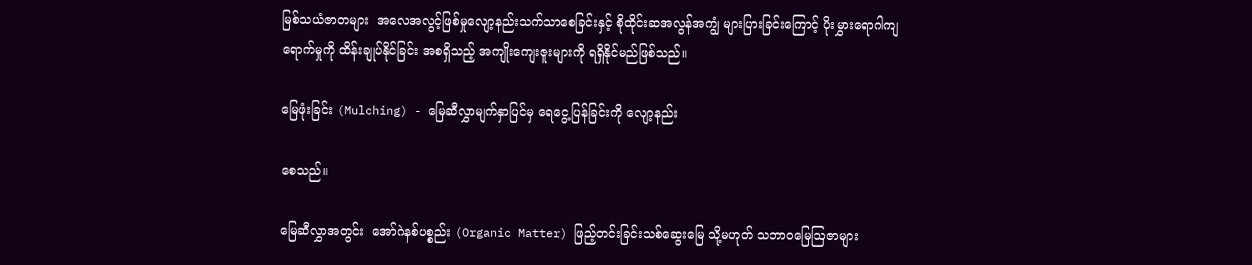မြစ်သယံဇာတများ  အလေအလွင့်ဖြစ်မှုလျော့နည်းသက်သာစေခြင်းနှင့် စိုထိုင်းဆအလွန်အကျွံ များပြားခြင်းကြောင့် ပိုးမွှားရောဂါကျရောက်မှုကို ထိန်းချုပ်နိုင်ခြင်း အစရှိသည့် အကျိုးကျေးဇူးများကို ရရှိနိုင်မည်ဖြစ်သည်။

မြေဖုံးခြင်း (Mulching) - မြေဆီလွှာမျက်နှာပြင်မှ ရေငွေ့ပြန်ခြင်းကို လျော့နည်း

စေသည်။

မြေဆီလွှာအတွင်း  အော်ဂဲနစ်ပစ္စည်း (Organic Matter) ဖြည့်တင်းခြင်းသစ်ဆွေးမြေ သို့မဟုတ် သဘာဝမြေဩဇာများ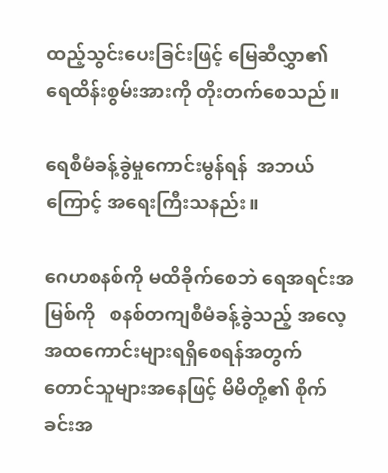ထည့်သွင်းပေးခြင်းဖြင့် မြေဆီလွှာ၏ ရေထိန်းစွမ်းအားကို တိုးတက်စေသည်။

ရေစီမံခန့်ခွဲမှုကောင်းမွန်ရန်  အဘယ်ကြောင့် အရေးကြီးသနည်း။

ဂေဟစနစ်ကို မထိခိုက်စေဘဲ ရေအရင်းအမြစ်ကို   စနစ်တကျစီမံခန့်ခွဲသည့် အလေ့အထကောင်းများရရှိစေရန်အတွက် တောင်သူများအနေဖြင့် မိမိတို့၏ စိုက်ခင်းအ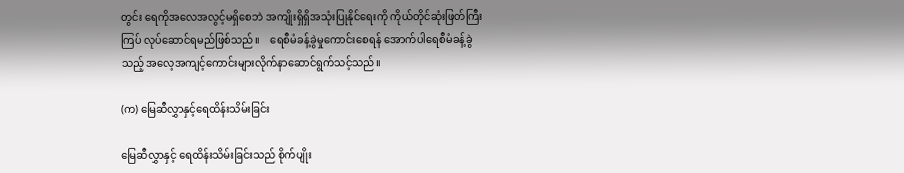တွင်း ရေကိုအလေအလွင့်မရှိစေဘဲ အကျိုးရှိရှိအသုံးပြုနိုင်ရေးကို ကိုယ်တိုင်ဆုံးဖြတ်ကြီးကြပ် လုပ်ဆောင်ရမည်ဖြစ်သည်။    ရေစီမံခန့်ခွဲမှုကောင်းစေရန် အောက်ပါရေစီမံခန့်ခွဲသည့် အလေ့အကျင့်ကောင်းများလိုက်နာဆောင်ရွက်သင့်သည်။

(က) မြေဆီလွှာနှင့်ရေထိန်းသိမ်းခြင်း

မြေဆီလွှာနှင့် ရေထိန်းသိမ်းခြင်းသည် စိုက်ပျိုး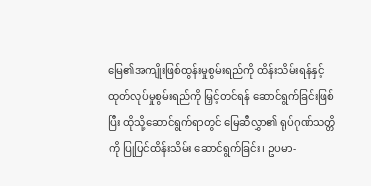မြေ၏အကျိုးဖြစ်ထွန်းမှုစွမ်းရည်ကို ထိန်းသိမ်းရန်နှင့် ထုတ်လုပ်မှုစွမ်းရည်ကို မြှင့်တင်ရန် ဆောင်ရွက်ခြင်းဖြစ်ပြီး ထိုသို့ဆောင်ရွက်ရာတွင် မြေဆီလွှာ၏ ရုပ်ဂုဏ်သတ္တိကို ပြုပြင်ထိန်းသိမ်း ဆောင်ရွက်ခြင်း၊ ဥပမာ-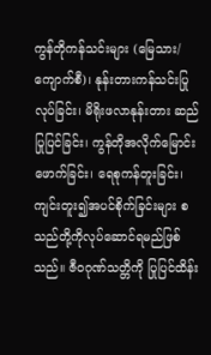ကွန်တိုကန်သင်းများ (မြေသား/ ကျောက်စီ)၊ နုန်းတားကန်သင်းပြုလုပ်ခြင်း၊ မိရိုးဖလာနုန်းတား ဆည်ပြုပြင်ခြင်း၊ ကွန်တိုအလိုက်မြောင်းဖောက်ခြင်း၊ ရေစုကန်တူးခြင်း၊ ကျင်းတူး၍အပင်စိုက်ခြင်းများ စသည်တို့ကိုလုပ်ဆောင်ရမည်ဖြစ်သည်။ ဇီဝဂုဏ်သတ္တိကို ပြုပြင်ထိန်း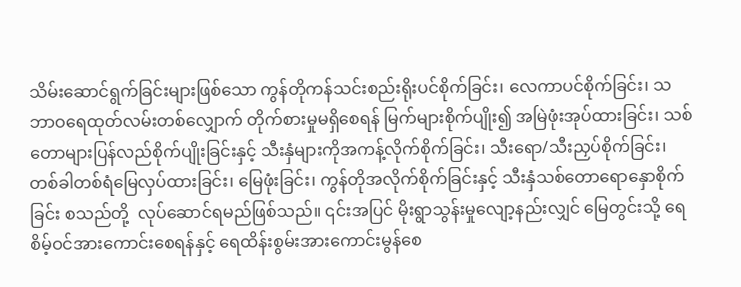သိမ်းဆောင်ရွက်ခြင်းများဖြစ်သော ကွန်တိုကန်သင်းစည်းရိုးပင်စိုက်ခြင်း၊ လေကာပင်စိုက်ခြင်း၊ သဘာဝရေထုတ်လမ်းတစ်လျှောက် တိုက်စားမှုမရှိစေရန် မြက်များစိုက်ပျိုး၍ အမြဲဖုံးအုပ်ထားခြင်း၊ သစ်တောများပြန်လည်စိုက်ပျိုးခြင်းနှင့် သီးနှံများကိုအကန့်လိုက်စိုက်ခြင်း၊ သီးရော/သီးညှပ်စိုက်ခြင်း၊ တစ်ခါတစ်ရံမြေလှပ်ထားခြင်း၊ မြေဖုံးခြင်း၊ ကွန်တိုအလိုက်စိုက်ခြင်းနှင့် သီးနှံသစ်တောရောနှောစိုက်ခြင်း စသည်တို့  လုပ်ဆောင်ရမည်ဖြစ်သည်။ ၎င်းအပြင် မိုးရွာသွန်းမှုလျော့နည်းလျှင် မြေတွင်းသို့ ရေစိမ့်ဝင်အားကောင်းစေရန်နှင့် ရေထိန်းစွမ်းအားကောင်းမွန်စေ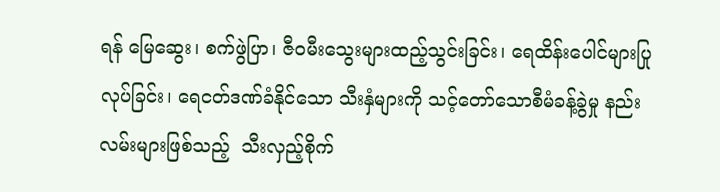ရန် မြေဆွေး၊ စက်ဖွဲပြာ၊ ဇီဝမီးသွေးများထည့်သွင်းခြင်း၊ ရေထိန်းပေါင်များပြုလုပ်ခြင်း၊ ရေငတ်ဒဏ်ခံနိုင်သော သီးနှံများကို သင့်တော်သောစီမံခန့်ခွဲမှု နည်းလမ်းများဖြစ်သည့်  သီးလှည့်စိုက်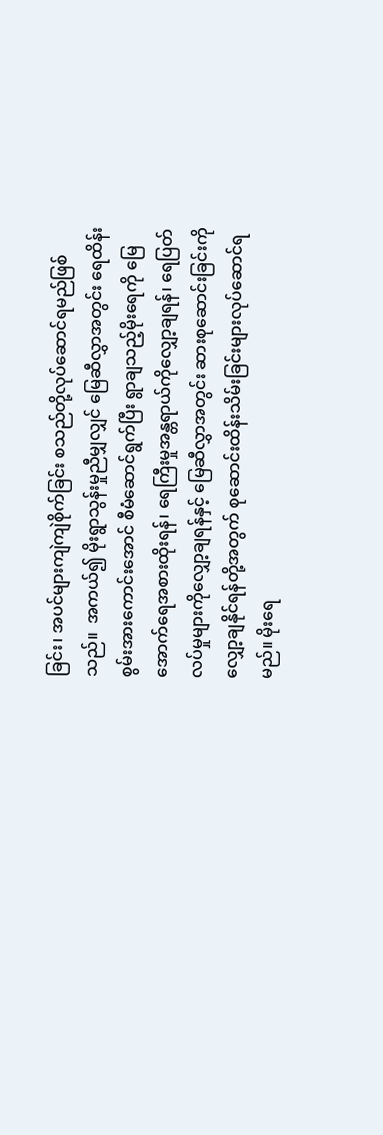ခြင်း၊ အပင်များကျဲကျဲစိုက်ခြင်း စသည်တို့လုပ်ဆောင်ရမည်ဖြစ်သည်။  အကယ်၍ မိုးရွာသွန်းမှုညီမျှလျှင် မြေဆီလွှာအတွင်း ရေထိန်းစွမ်းအားကောင်းအောင် စီမံဆောင်ရွက်ပြီး ရွာချသည့်မိုးရေကို မြေအောက်ရေအစားထိုးရန်၊ ရေကြီးမှုအန္တရာယ်ကိုလျှော့ချရန်၊ ရေပြတ်လပ်မှုများကိုလျှော့ချရန်နှင့် မြေဆီလွှာအတွင်း ဆားစုဆောင်းခြင်းကို လျှော့ချနိုင်ရန်တို့အတွက် စုဆောင်းထိန်းသိမ်းခြင်းများလုပ်ဆောင်ရမည်။ မိုးရေ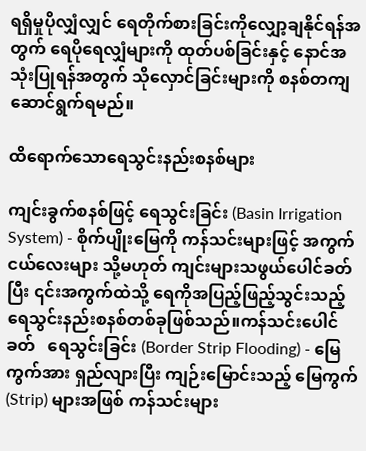ရရှိမှုပိုလျှံလျှင် ရေတိုက်စားခြင်းကိုလျှော့ချနိုင်ရန်အတွက် ရေပိုရေလျှံများကို ထုတ်ပစ်ခြင်းနှင့် နောင်အသုံးပြုရန်အတွက် သိုလှောင်ခြင်းများကို စနစ်တကျဆောင်ရွက်ရမည်။

ထိရောက်သောရေသွင်းနည်းစနစ်များ

ကျင်းခွက်စနစ်ဖြင့် ရေသွင်းခြင်း (Basin Irrigation System) - စိုက်ပျိုးမြေကို ကန်သင်းများဖြင့် အကွက်ငယ်လေးများ သို့မဟုတ် ကျင်းများသဖွယ်ပေါင်ခတ်ပြီး ၎င်းအကွက်ထဲသို့ ရေကိုအပြည့်ဖြည့်သွင်းသည့် ရေသွင်းနည်းစနစ်တစ်ခုဖြစ်သည်။ကန်သင်းပေါင်ခတ်   ရေသွင်းခြင်း (Border Strip Flooding) - မြေကွက်အား ရှည်လျားပြီး ကျဉ်းမြောင်းသည့် မြေကွက် (Strip) များအဖြစ် ကန်သင်းများ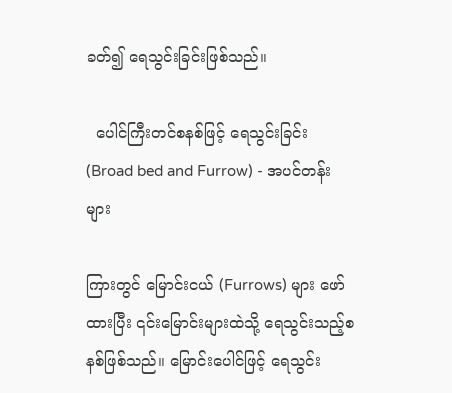ခတ်၍ ရေသွင်းခြင်းဖြစ်သည်။

  ပေါင်ကြီးတင်စနစ်ဖြင့် ရေသွင်းခြင်း (Broad bed and Furrow) - အပင်တန်းများ

ကြားတွင် မြောင်းငယ် (Furrows) များ ဖော်ထားပြီး ၎င်းမြောင်းများထဲသို့ ရေသွင်းသည့်စနစ်ဖြစ်သည်။ မြောင်းပေါင်ဖြင့် ရေသွင်း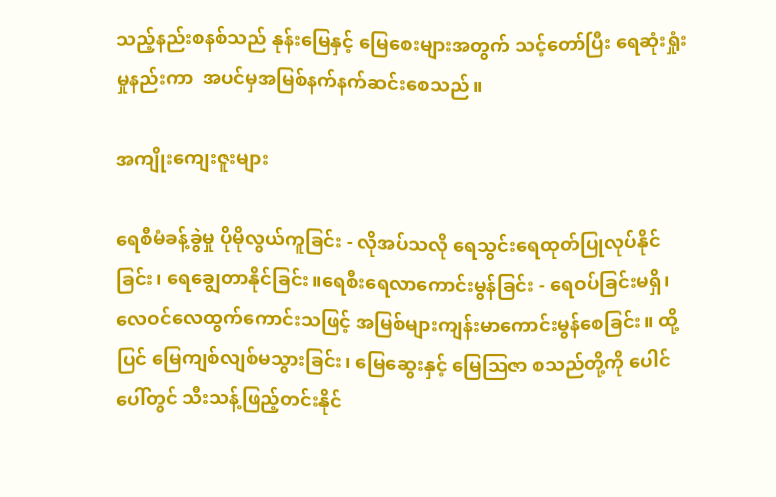သည့်နည်းစနစ်သည် နုန်းမြေနှင့် မြေစေးများအတွက် သင့်တော်ပြီး ရေဆုံးရှုံးမှုနည်းကာ  အပင်မှအမြစ်နက်နက်ဆင်းစေသည်။

အကျိုးကျေးဇူးများ

ရေစီမံခန့်ခွဲမှု ပိုမိုလွယ်ကူခြင်း - လိုအပ်သလို ရေသွင်းရေထုတ်ပြုလုပ်နိုင်ခြင်း၊ ရေချွေတာနိုင်ခြင်း။ရေစီးရေလာကောင်းမွန်ခြင်း - ရေဝပ်ခြင်းမရှိ၊ လေဝင်လေထွက်ကောင်းသဖြင့် အမြစ်များကျန်းမာကောင်းမွန်စေခြင်း။ ထို့ပြင် မြေကျစ်လျစ်မသွားခြင်း၊ မြေဆွေးနှင့် မြေဩဇာ စသည်တို့ကို ပေါင်ပေါ်တွင် သီးသန့်ဖြည့်တင်းနိုင်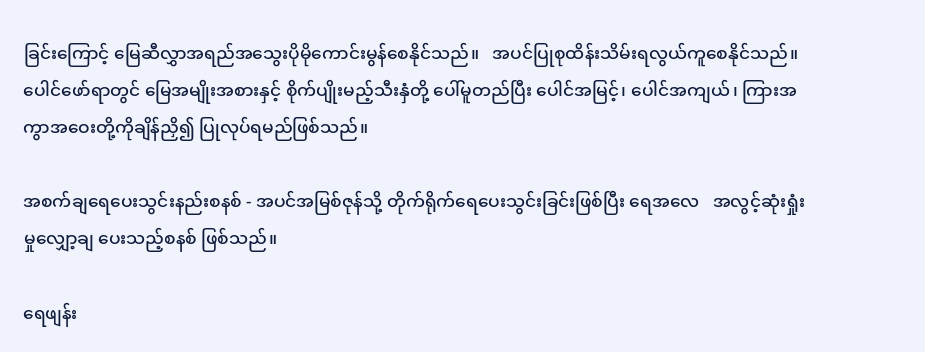ခြင်းကြောင့် မြေဆီလွှာအရည်အသွေးပိုမိုကောင်းမွန်စေနိုင်သည်။   အပင်ပြုစုထိန်းသိမ်းရလွယ်ကူစေနိုင်သည်။ ပေါင်ဖော်ရာတွင် မြေအမျိုးအစားနှင့် စိုက်ပျိုးမည့်သီးနှံတို့ ပေါ်မူတည်ပြီး ပေါင်အမြင့်၊ ပေါင်အကျယ်၊ ကြားအကွာအဝေးတို့ကိုချိန်ညှိ၍ ပြုလုပ်ရမည်ဖြစ်သည်။

အစက်ချရေပေးသွင်းနည်းစနစ် - အပင်အမြစ်ဇုန်သို့ တိုက်ရိုက်ရေပေးသွင်းခြင်းဖြစ်ပြီး ရေအလေ   အလွင့်ဆုံးရှုံးမှုလျှော့ချ ပေးသည့်စနစ် ဖြစ်သည်။

ရေဖျန်း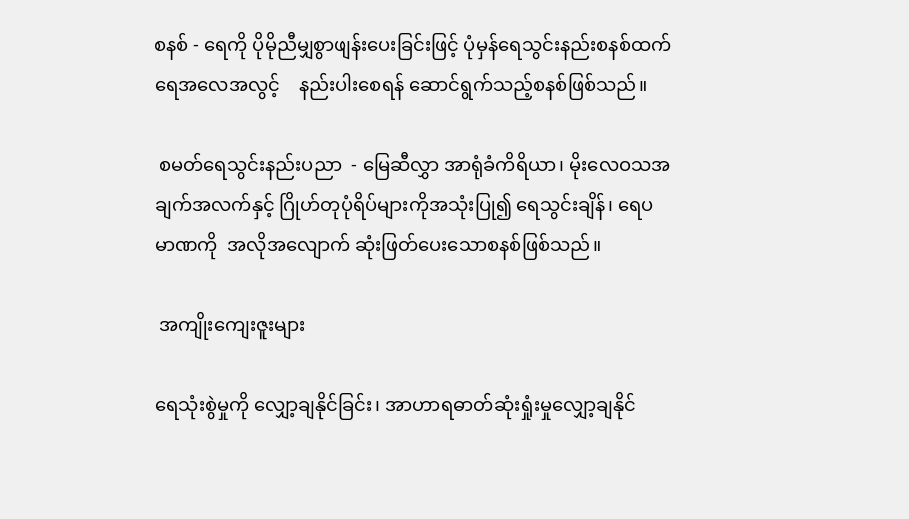စနစ် - ရေကို ပိုမိုညီမျှစွာဖျန်းပေးခြင်းဖြင့် ပုံမှန်ရေသွင်းနည်းစနစ်ထက် ရေအလေအလွင့်    နည်းပါးစေရန် ဆောင်ရွက်သည့်စနစ်ဖြစ်သည်။

 စမတ်ရေသွင်းနည်းပညာ  - မြေဆီလွှာ အာရုံခံကိရိယာ၊ မိုးလေဝသအချက်အလက်နှင့် ဂြိုဟ်တုပုံရိပ်များကိုအသုံးပြု၍ ရေသွင်းချိန်၊ ရေပမာဏကို  အလိုအလျောက် ဆုံးဖြတ်ပေးသောစနစ်ဖြစ်သည်။

 အကျိုးကျေးဇူးများ

ရေသုံးစွဲမှုကို လျှော့ချနိုင်ခြင်း၊ အာဟာရဓာတ်ဆုံးရှုံးမှုလျှော့ချနိုင်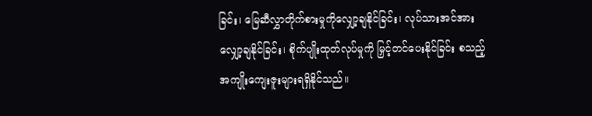ခြင်း၊ မြေဆီလွှာတိုက်စားမှုကိုလျှော့ချနိုင်ခြင်း၊ လုပ်သားအင်အား လျှော့ချနိုင်ခြင်း၊ စိုက်ပျိုးထုတ်လုပ်မှုကို မြှင့်တင်ပေးနိုင်ခြင်း စသည့်အကျိုးကျေးဇူးများရရှိနိုင်သည်။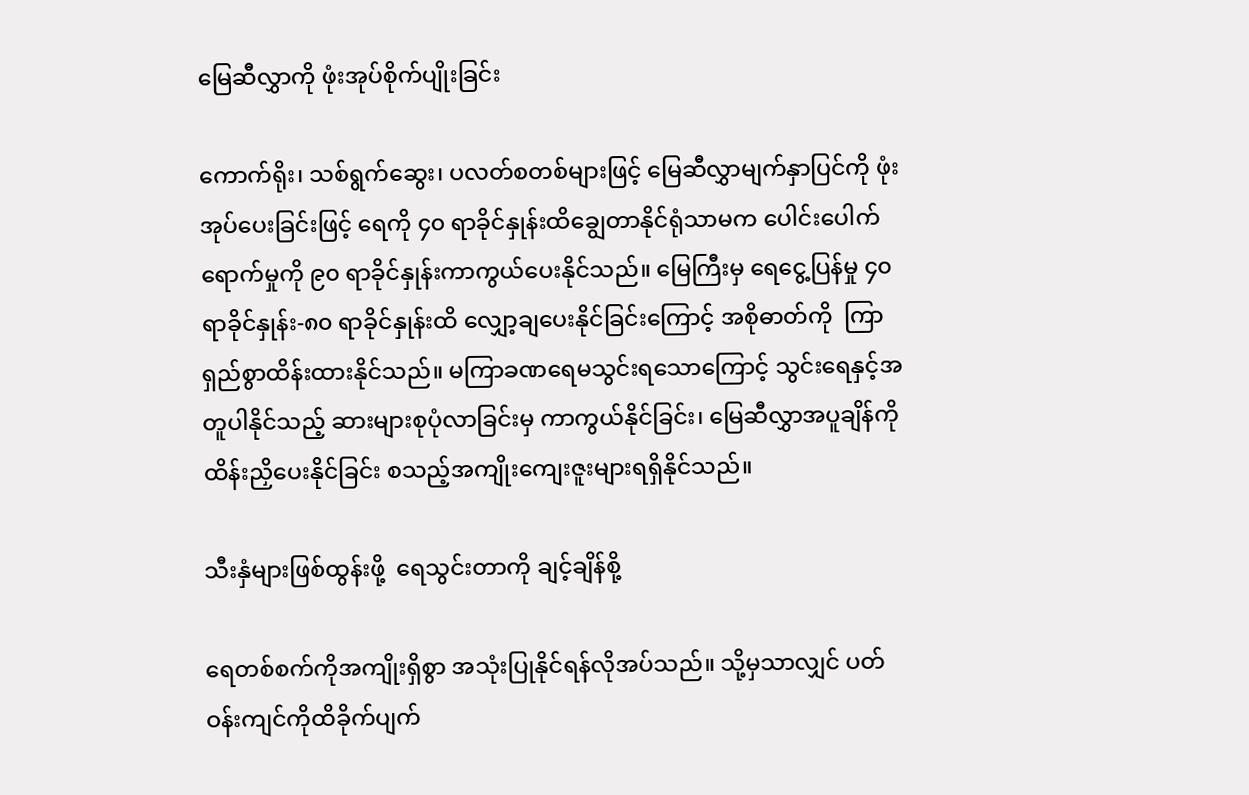မြေဆီလွှာကို ဖုံးအုပ်စိုက်ပျိုးခြင်း

ကောက်ရိုး၊ သစ်ရွက်ဆွေး၊ ပလတ်စတစ်များဖြင့် မြေဆီလွှာမျက်နှာပြင်ကို ဖုံးအုပ်ပေးခြင်းဖြင့် ရေကို ၄၀ ရာခိုင်နှုန်းထိချွေတာနိုင်ရုံသာမက ပေါင်းပေါက်ရောက်မှုကို ၉၀ ရာခိုင်နှုန်းကာကွယ်ပေးနိုင်သည်။ မြေကြီးမှ ရေငွေ့ပြန်မှု ၄၀ ရာခိုင်နှုန်း-၈၀ ရာခိုင်နှုန်းထိ လျှော့ချပေးနိုင်ခြင်းကြောင့် အစိုဓာတ်ကို  ကြာရှည်စွာထိန်းထားနိုင်သည်။ မကြာခဏရေမသွင်းရသောကြောင့် သွင်းရေနှင့်အတူပါနိုင်သည့် ဆားများစုပုံလာခြင်းမှ ကာကွယ်နိုင်ခြင်း၊ မြေဆီလွှာအပူချိန်ကို ထိန်းညှိပေးနိုင်ခြင်း စသည့်အကျိုးကျေးဇူးများရရှိနိုင်သည်။

သီးနှံများဖြစ်ထွန်းဖို့  ရေသွင်းတာကို ချင့်ချိန်စို့

ရေတစ်စက်ကိုအကျိုးရှိစွာ အသုံးပြုနိုင်ရန်လိုအပ်သည်။ သို့မှသာလျှင် ပတ်ဝန်းကျင်ကိုထိခိုက်ပျက်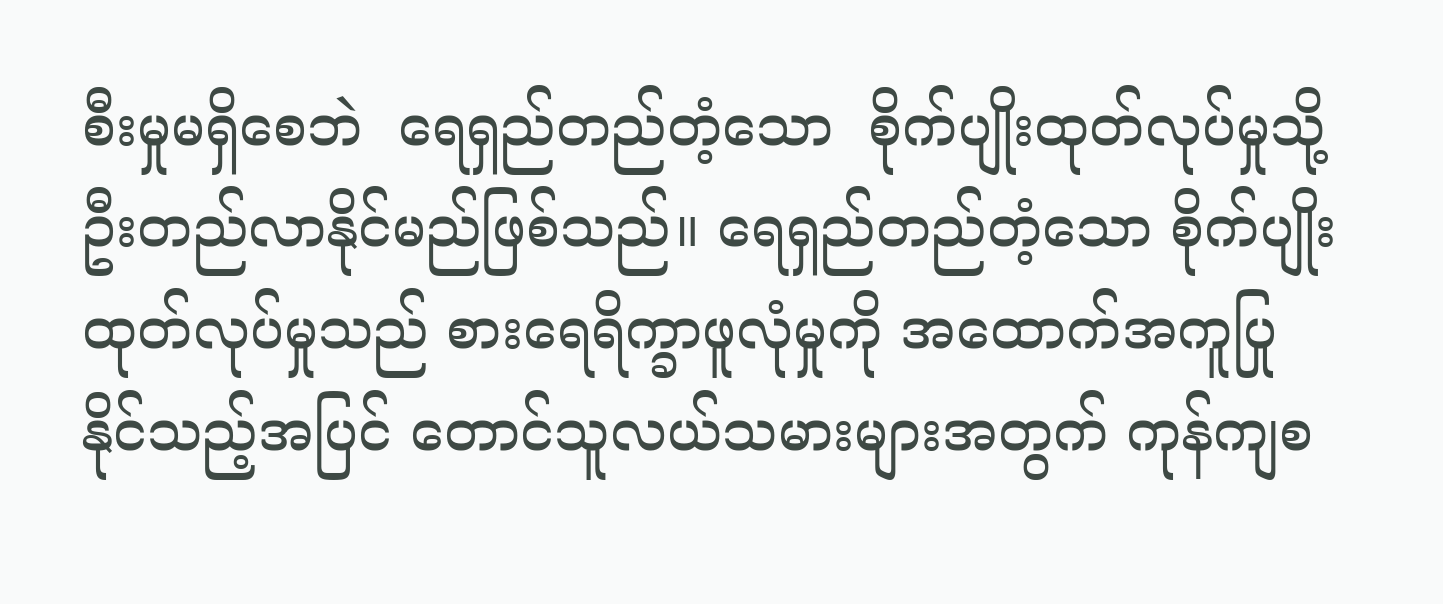စီးမှုမရှိစေဘဲ  ရေရှည်တည်တံ့သော  စိုက်ပျိုးထုတ်လုပ်မှုသို့ ဦးတည်လာနိုင်မည်ဖြစ်သည်။ ရေရှည်တည်တံ့သော စိုက်ပျိုးထုတ်လုပ်မှုသည် စားရေရိက္ခာဖူလုံမှုကို အထောက်အကူပြုနိုင်သည့်အပြင် တောင်သူလယ်သမားများအတွက် ကုန်ကျစ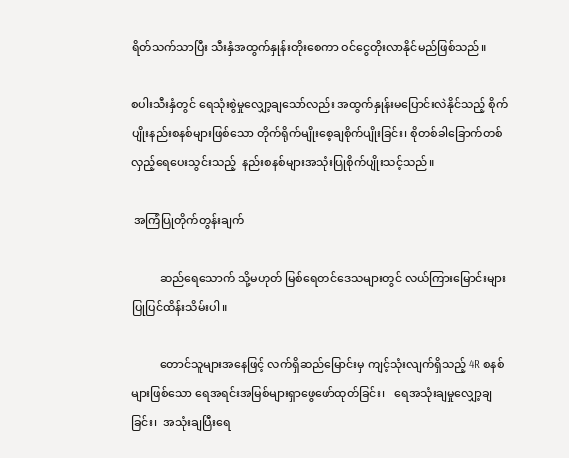ရိတ်သက်သာပြီး သီးနှံအထွက်နှုန်းတိုးစေကာ ဝင်ငွေတိုးလာနိုင်မည်ဖြစ်သည်။

စပါးသီးနှံတွင် ရေသုံးစွဲမှုလျှော့ချသော်လည်း အထွက်နှုန်းမပြောင်းလဲနိုင်သည့် စိုက်ပျိုးနည်းစနစ်များဖြစ်သော တိုက်ရိုက်မျိုးစေ့ချစိုက်ပျိုးခြင်း၊ စိုတစ်ခါခြောက်တစ်လှည့်ရေပေးသွင်းသည့်  နည်းစနစ်များအသုံးပြုစိုက်ပျိုးသင့်သည်။

 အကြံပြုတိုက်တွန်းချက်

          ဆည်ရေသောက် သို့မဟုတ် မြစ်ရေတင်ဒေသများတွင် လယ်ကြားမြောင်းများပြုပြင်ထိန်းသိမ်းပါ။

          တောင်သူများအနေဖြင့် လက်ရှိဆည်မြောင်းမှ ကျင့်သုံးလျက်ရှိသည့် 4R စနစ်များဖြစ်သော ရေအရင်းအမြစ်များရှာဖွေဖော်ထုတ်ခြင်း၊   ရေအသုံးချမှုလျှော့ချခြင်း၊  အသုံးချပြီးရေ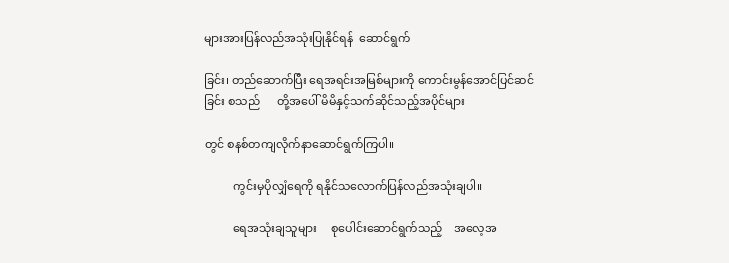များအားပြန်လည်အသုံးပြုနိုင်ရန်  ဆောင်ရွက်

ခြင်း၊ တည်ဆောက်ပြီး ရေအရင်းအမြစ်များကို ကောင်းမွန်အောင်ပြင်ဆင်ခြင်း စသည်      တို့အပေါ် မိမိနှင့်သက်ဆိုင်သည့်အပိုင်များ

တွင် စနစ်တကျလိုက်နာဆောင်ရွက်ကြပါ။

          ကွင်းမှပိုလျှံရေကို ရနိုင်သလောက်ပြန်လည်အသုံးချပါ။

          ရေအသုံးချသူများ     စုပေါင်းဆောင်ရွက်သည့်    အလေ့အ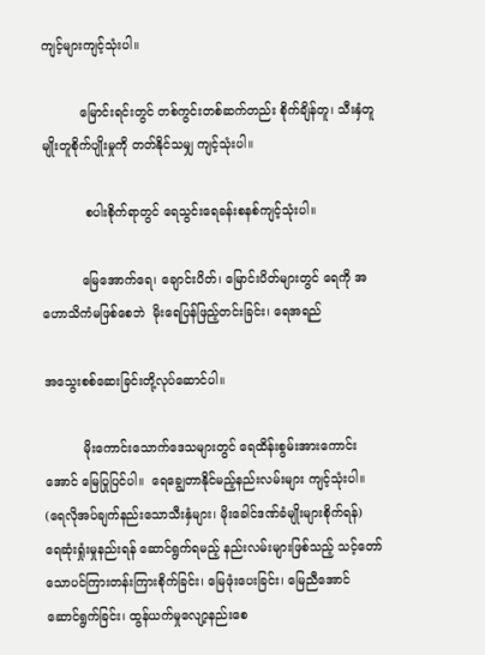ကျင့်များကျင့်သုံးပါ။

          မြောင်းရင်းတွင် တစ်ကွင်းတစ်ဆက်တည်း စိုက်ချိန်တူ၊ သီးနှံတူမျိုးတူစိုက်ပျိုးမှုကို တတ်နိုင်သမျှ ကျင့်သုံးပါ။

           စပါးစိုက်ရာတွင် ရေသွင်းရေခန်းစနစ်ကျင့်သုံးပါ။

          မြေအောက်ရေ၊ ချောင်းပိတ်၊ မြောင်းပိတ်များတွင် ရေကို အဟောသိကံမဖြစ်စေဘဲ  မိုးရေပြန်ဖြည့်တင်းခြင်း၊ ရေအရည်

အသွေးစစ်ဆေးခြင်းတို့လုပ်ဆောင်ပါ။

          မိုးကောင်းသောက်ဒေသများတွင် ရေထိန်းစွမ်းအားကောင်းအောင် မြေပြုပြင်ပါ။  ရေချွေတာနိုင်မည့်နည်းလမ်းများ ကျင့်သုံးပါ။ (ရေလိုအပ်ချက်နည်းသောသီးနှံများ၊ မိုးခေါင်ဒဏ်ခံမျိုးများစိုက်ရန်)            ရေဆုံးရှုံးမှုနည်းရန် ဆောင်ရွက်ရမည့် နည်းလမ်းများဖြစ်သည့် သင့်တော်သောပင်ကြားတန်းကြားစိုက်ခြင်း၊ မြေဖုံးပေးခြင်း၊ မြေညီအောင် ဆောင်ရွက်ခြင်း၊ ထွန်ယက်မှု‌လျော့နည်းစေ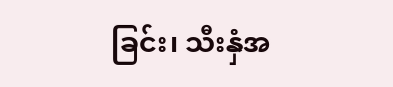ခြင်း၊ သီးနှံအ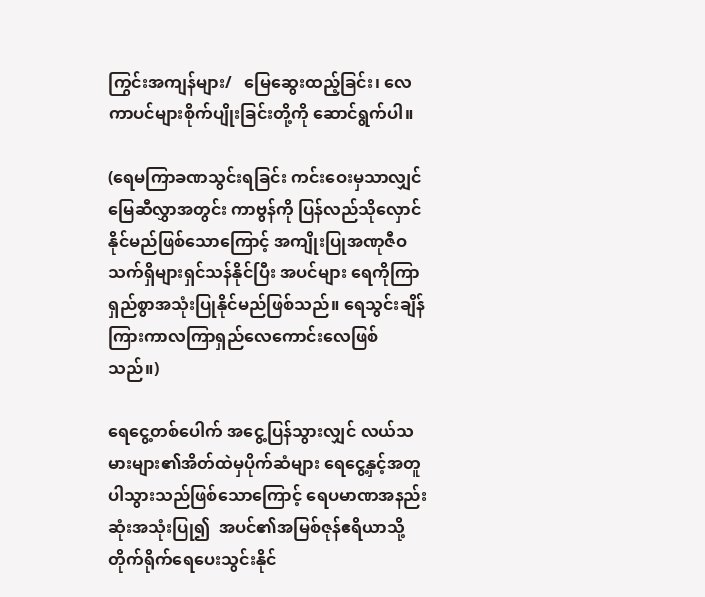ကြွင်းအကျန်များ/   မြေဆွေးထည့်ခြင်း၊ လေကာပင်များစိုက်ပျိုးခြင်းတို့ကို ဆောင်ရွက်ပါ။

(ရေမကြာခဏသွင်းရခြင်း ကင်းဝေးမှသာလျှင် မြေဆီလွှာအတွင်း ကာဗွန်ကို ပြန်လည်သိုလှောင်နိုင်မည်ဖြစ်သောကြောင့် အကျိုးပြုအဏုဇီဝသက်ရှိများရှင်သန်နိုင်ပြီး အပင်များ ရေကိုကြာရှည်စွာအသုံးပြုနိုင်မည်ဖြစ်သည်။ ရေသွင်းချိန်ကြားကာလကြာရှည်လေကောင်းလေဖြစ်သည်။)

ရေငွေ့တစ်ပေါက် အငွေ့ပြန်သွားလျှင် လယ်သမားများ၏အိတ်ထဲမှပိုက်ဆံများ ရေငွေ့နှင့်အတူ ပါသွားသည်ဖြစ်သောကြောင့် ရေပမာဏအနည်းဆုံးအသုံးပြု၍  အပင်၏အမြစ်ဇုန်ဧရိယာသို့ တိုက်ရိုက်ရေပေးသွင်းနိုင်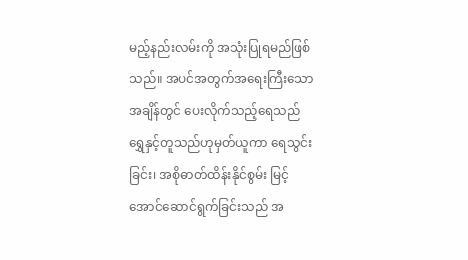မည့်နည်းလမ်းကို အသုံးပြုရမည်ဖြစ်သည်။ အပင်အတွက်အရေးကြီးသောအချိန်တွင် ပေးလိုက်သည့်ရေသည် ရွှေနှင့်တူသည်ဟုမှတ်ယူကာ ရေသွင်းခြင်း၊ အစိုဓာတ်ထိန်းနိုင်စွမ်း မြင့်အောင်ဆောင်ရွက်ခြင်းသည် အ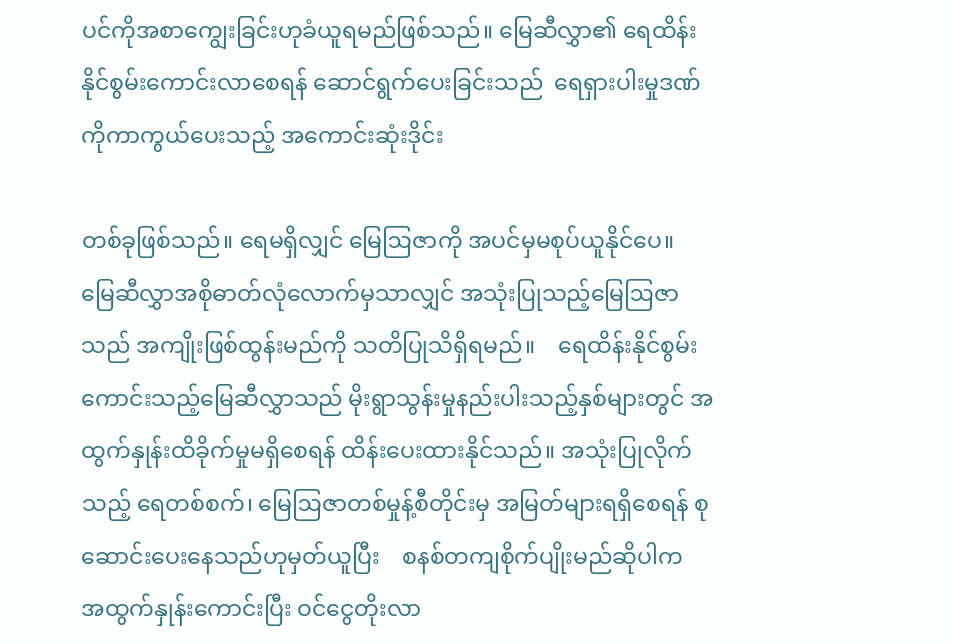ပင်ကိုအစာကျွေးခြင်းဟုခံယူရမည်ဖြစ်သည်။ မြေဆီလွှာ၏ ရေထိန်းနိုင်စွမ်းကောင်းလာစေရန် ဆောင်ရွက်ပေးခြင်းသည်  ရေရှားပါးမှုဒဏ်ကိုကာကွယ်ပေးသည့် အကောင်းဆုံးဒိုင်း

တစ်ခုဖြစ်သည်။ ရေမရှိလျှင် မြေဩဇာကို အပင်မှမစုပ်ယူနိုင်ပေ။  မြေဆီလွှာအစိုဓာတ်လုံလောက်မှသာလျှင် အသုံးပြုသည့်မြေဩဇာသည် အကျိုးဖြစ်ထွန်းမည်ကို သတိပြုသိရှိရမည်။    ရေထိန်းနိုင်စွမ်းကောင်းသည့်မြေဆီလွှာသည် မိုးရွာသွန်းမှုနည်းပါးသည့်နှစ်များတွင် အထွက်နှုန်းထိခိုက်မှုမရှိစေရန် ထိန်းပေးထားနိုင်သည်။ အသုံးပြုလိုက်သည့် ရေတစ်စက်၊ မြေဩဇာတစ်မှုန့်စီတိုင်းမှ အမြတ်များရရှိစေရန် စုဆောင်းပေးနေသည်ဟုမှတ်ယူပြီး    စနစ်တကျစိုက်ပျိုးမည်ဆိုပါက  အထွက်နှုန်းကောင်းပြီး ဝင်ငွေတိုးလာ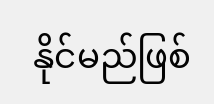နိုင်မည်ဖြစ်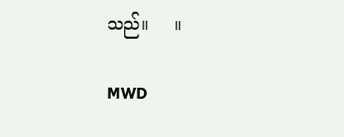သည်။     ။

MWD